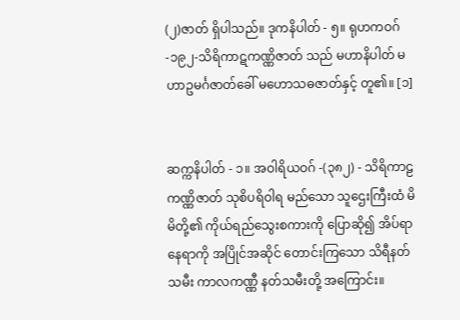(၂)ဇာတ် ရှိပါသည်။ ဒုကနိပါတ် - ၅။ ရုဟကဝဂ် -၁၉၂-သိရိကာဋကဏ္ဏိဇာတ် သည် မဟာနိပါတ် မဟာဥမင်္ဂဇာတ်ခေါ် မဟောသဓဇာတ်နှင့် တူ၏။ [၁]


ဆက္ကနိပါတ် - ၁။ အဝါရိယဝဂ် -(၃၈၂) - သိရိကာဠကဏ္ဏိဇာတ် သုစိပရိဝါရ မည်သော သူဌေးကြီးထံ မိမိတို့၏ ကိုယ်ရည်သွေးစကားကို ပြောဆို၍ အိပ်ရာ နေရာကို အပြိုင်အဆိုင် တောင်းကြသော သိရီနတ်သမီး ကာလကဏ္ဏီ နတ်သမီးတို့ အကြောင်း။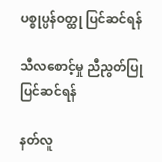ပစ္စုပ္ပန်ဝတ္ထု ပြင်ဆင်ရန်

သီလစောင့်မှု ညီညွတ်ပြု ပြင်ဆင်ရန်

နတ်လူ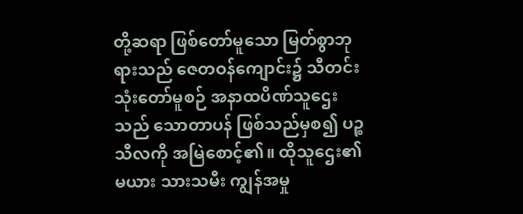တို့ဆရာ ဖြစ်တော်မူသော မြတ်စွာဘုရားသည် ဇေတဝန်ကျောင်း၌ သီတင်းသုံးတော်မူစဉ် အနာထပိဏ်သူဌေးသည် သောတာပန် ဖြစ်သည်မှစ၍ ပဉ္စသီလကို အမြဲစောင့်၏။ ထိုသူဌေး၏ မယား သားသမီး ကျွန်အမှု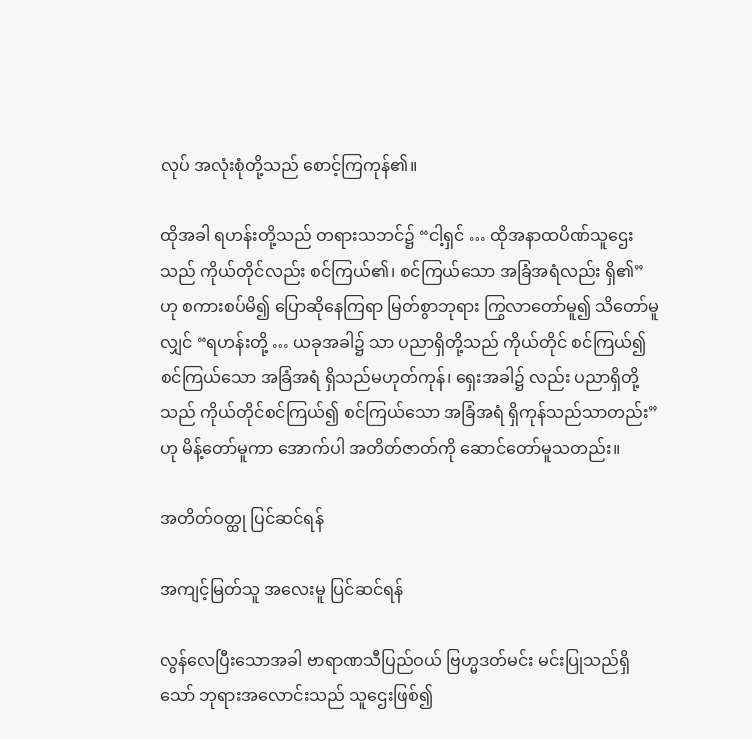လုပ် အလုံးစုံတို့သည် စောင့်ကြကုန်၏။

ထိုအခါ ရဟန်းတို့သည် တရားသဘင်၌ “ငါ့ရှင် … ထိုအနာထပိဏ်သူဌေးသည် ကိုယ်တိုင်လည်း စင်ကြယ်၏၊ စင်ကြယ်သော အခြံအရံလည်း ရှိ၏” ဟု စကားစပ်မိ၍ ပြောဆိုနေကြရာ မြတ်စွာဘုရား ကြွလာတော်မူ၍ သိတော်မူလျှင် “ရဟန်းတို့ … ယခုအခါ၌ သာ ပညာရှိတို့သည် ကိုယ်တိုင် စင်ကြယ်၍ စင်ကြယ်သော အခြံအရံ ရှိသည်မဟုတ်ကုန်၊ ရှေးအခါ၌ လည်း ပညာရှိတို့သည် ကိုယ်တိုင်စင်ကြယ်၍ စင်ကြယ်သော အခြံအရံ ရှိကုန်သည်သာတည်း” ဟု မိန့်တော်မူကာ အောက်ပါ အတိတ်ဇာတ်ကို ဆောင်တော်မူသတည်း။

အတိတ်ဝတ္ထု ပြင်ဆင်ရန်

အကျင့်မြတ်သူ အလေးမူ ပြင်ဆင်ရန်

လွန်လေပြီးသောအခါ ဗာရာဏသီပြည်ဝယ် ဗြဟ္မဒတ်မင်း မင်းပြုသည်ရှိသော် ဘုရားအလောင်းသည် သူဌေးဖြစ်၍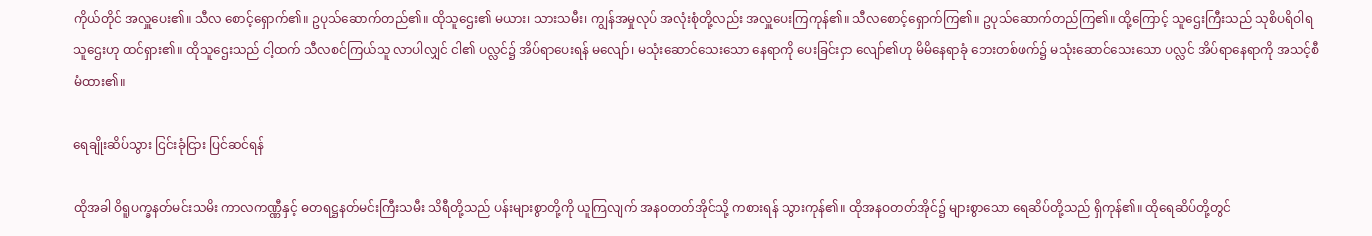ကိုယ်တိုင် အလှူပေး၏။ သီလ စောင့်ရှောက်၏။ ဥပုသ်ဆောက်တည်၏။ ထိုသူဌေး၏ မယား၊ သားသမီး၊ ကျွန်အမှုလုပ် အလုံးစုံတို့လည်း အလှူပေးကြကုန်၏။ သီလစောင့်ရှောက်ကြ၏။ ဥပုသ်ဆောက်တည်ကြ၏။ ထို့ကြောင့် သူဌေးကြီးသည် သုစိပရိဝါရသူဌေးဟု ထင်ရှား၏။ ထိုသူဌေးသည် ငါ့ထက် သီလစင်ကြယ်သူ လာပါလျှင် ငါ၏ ပလ္လင်၌ အိပ်ရာပေးရန် မလျော်၊ မသုံးဆောင်သေးသော နေရာကို ပေးခြင်းငှာ လျော်၏ဟု မိမိနေရာခုံ ဘေးတစ်ဖက်၌ မသုံးဆောင်သေးသော ပလ္လင် အိပ်ရာနေရာကို အသင့်စီမံထား၏။

ရေချိုးဆိပ်သွား ငြင်းခုံငြား ပြင်ဆင်ရန်

ထိုအခါ ဝိရူပက္ခနတ်မင်းသမိး ကာလကဏ္ဏီနှင့် ဓတရဋ္ဌနတ်မင်းကြီးသမီး သိရီတို့သည် ပန်းများစွာတို့ကို ယူကြလျက် အနဝတတ်အိုင်သို့ ကစားရန် သွားကုန်၏။ ထိုအနဝတတ်အိုင်၌ များစွာသော ရေဆိပ်တို့သည် ရှိကုန်၏။ ထိုရေဆိပ်တို့တွင်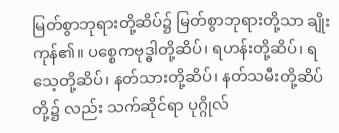မြတ်စွာဘုရားတို့ဆိပ်၌ မြတ်စွာဘုရားတို့သာ ချိုးကုန်၏။ ပစ္စေကဗုဒ္ဓါတို့ဆိပ်၊ ရဟန်းတို့ဆိပ်၊ ရသေ့တို့ဆိပ်၊ နတ်သားတို့ဆိပ်၊ နတ်သမီးတို့ဆိပ်တို့၌ လည်း သက်ဆိုင်ရာ ပုဂ္ဂိုလ်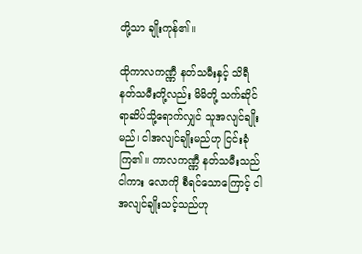တို့သာ ချိုးကုန်၏။

ထိုကာလကဏ္ဏီ နတ်သမီးနှင့် သိရီနတ်သမီးတို့လည်း မိမိတို့ သက်ဆိုင်ရာဆိပ်သို့ရောက်လျှင် သူအလျင်ချိုးမည်၊ ငါအလျင်ချိုးမည်ဟု ငြင်းခုံကြ၏။ ကာလကဏ္ဏီ နတ်သမီးသည် ငါကား လောကို စီရင်သောကြောင့် ငါ အလျင်ချိုးသင့်သည်ဟု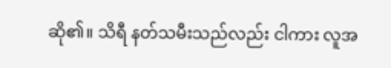ဆို၏။ သိရီ နတ်သမီးသည်လည်း ငါကား လူအ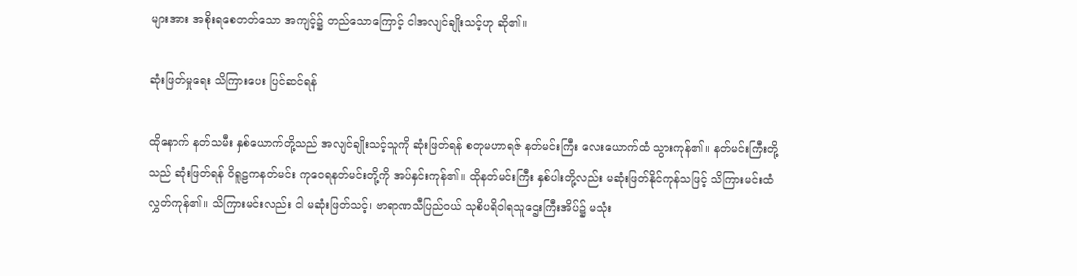များအား အစိုးရစေတတ်သော အကျင့်၌ တည်သောကြောင့် ငါအလျင်ချိုးသင့်ဟု ဆို၏။

ဆုံးဖြတ်မှုရေး သိကြားပေး ပြင်ဆင်ရန်

ထိုနောက် နတ်သမီး နှစ်ယောက်တို့သည် အလျင်ချိုးသင့်သူကို ဆုံးဖြတ်ရန် စတုမဟာရဇ် နတ်မင်းကြီး လေးယောက်ထံ သွားကုန်၏။ နတ်မင်းကြီးတို့သည် ဆုံးဖြတ်ရန် ဝိရူဠကနတ်မင်း ကုဝေရနတ်မင်းတို့ကို အပ်နှင်းကုန်၏။ ထိုနတ်မင်းကြီး နှစ်ပါးတို့လည်း မဆုံးဖြတ်နိုင်ကုန်သဖြင့် သိကြားမင်းထံ လွှတ်ကုန်၏။ သိကြားမင်းလည်း ငါ မဆုံးဖြတ်သင့်၊ ဗာရာဏသီပြည်ဝယ် သုစိပရိဝါရသူဌေးကြီးအိပ်၌ မသုံး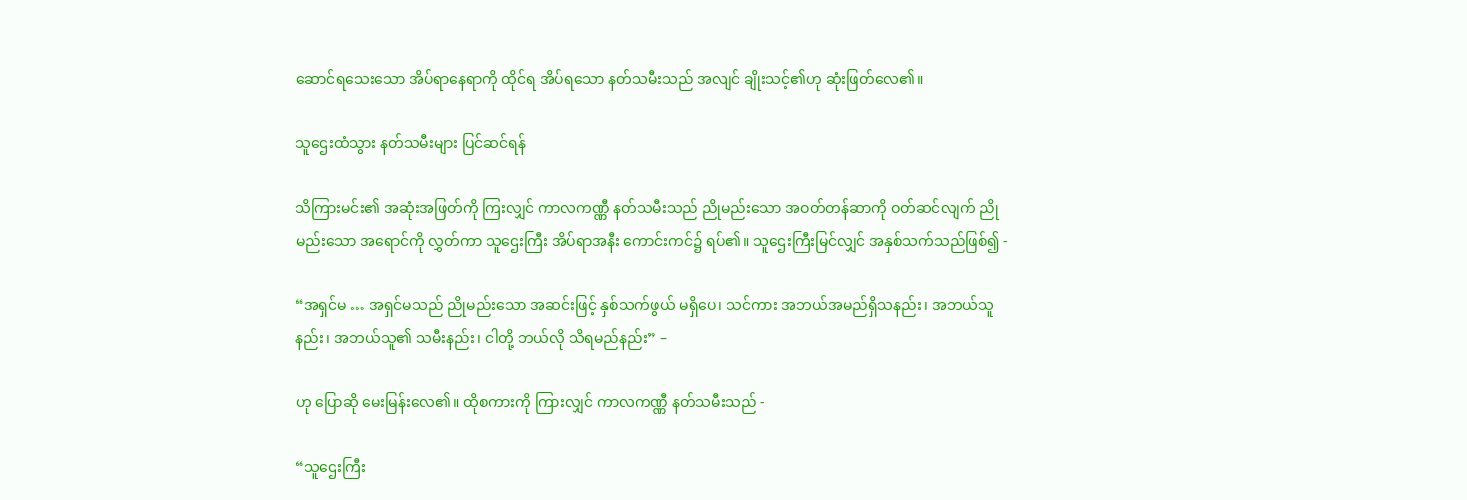ဆောင်ရသေးသော အိပ်ရာနေရာကို ထိုင်ရ အိပ်ရသော နတ်သမီးသည် အလျင် ချိုးသင့်၏ဟု ဆုံးဖြတ်လေ၏။

သူဌေးထံသွား နတ်သမီးများ ပြင်ဆင်ရန်

သိကြားမင်း၏ အဆုံးအဖြတ်ကို ကြးလျှင် ကာလကဏ္ဏီ နတ်သမီးသည် ညိုမည်းသော အဝတ်တန်ဆာကို ဝတ်ဆင်လျက် ညိုမည်းသော အရောင်ကို လွှတ်ကာ သူဌေးကြီး အိပ်ရာအနီး ကောင်းကင်၌ ရပ်၏။ သူဌေးကြီးမြင်လျှင် အနှစ်သက်သည်ဖြစ်၍ -

“အရှင်မ … အရှင်မသည် ညိုမည်းသော အဆင်းဖြင့် နှစ်သက်ဖွယ် မရှိပေ၊ သင်ကား အဘယ်အမည်ရှိသနည်း၊ အဘယ်သူနည်း၊ အဘယ်သူ၏ သမီးနည်း၊ ငါတို့ ဘယ်လို သိရမည်နည်း” –

ဟု ပြောဆို မေးမြန်းလေ၏။ ထိုစကားကို ကြားလျှင် ကာလကဏ္ဏီ နတ်သမီးသည် -

“သူဌေးကြီး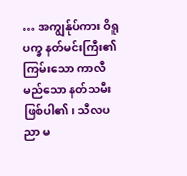… အကျွန်ုပ်ကား ဝိရူပက္ခ နတ်မင်းကြီး၏ ကြမ်းသော ကာလီမည်သော နတ်သမီး ဖြစ်ပါ၏၊ သီလပညာ မ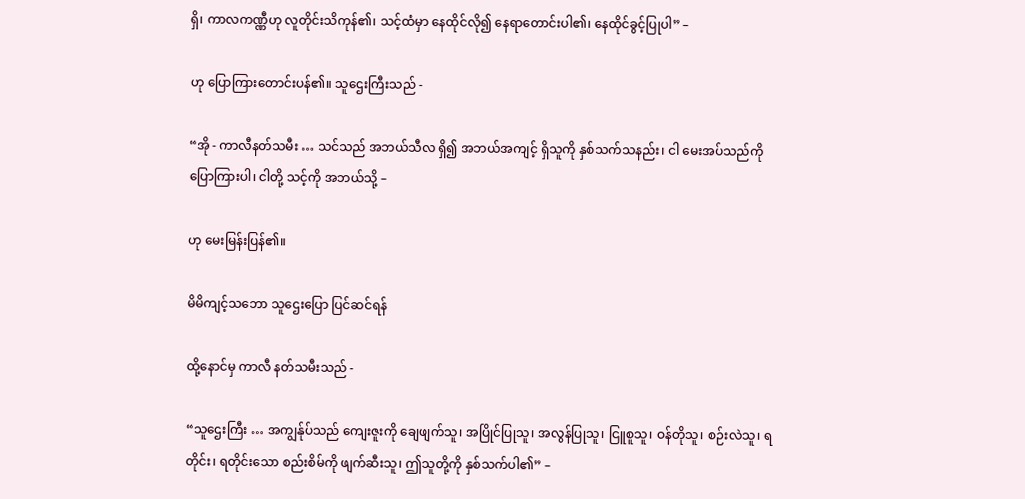ရှိ၊ ကာလကဏ္ဏီဟု လူတိုင်းသိကုန်၏၊ သင့်ထံမှာ နေထိုင်လို၍ နေရာတောင်းပါ၏၊ နေထိုင်ခွင့်ပြုပါ” –

ဟု ပြောကြားတောင်းပန်၏။ သူဌေးကြီးသည် -

“အို - ကာလီနတ်သမီး … သင်သည် အဘယ်သီလ ရှိ၍ အဘယ်အကျင့် ရှိသူကို နှစ်သက်သနည်း၊ ငါ မေးအပ်သည်ကို ပြောကြားပါ၊ ငါတို့ သင့်ကို အဘယ်သို့ –

ဟု မေးမြန်းပြန်၏။

မိမိကျင့်သဘော သူဌေးပြော ပြင်ဆင်ရန်

ထို့နောင်မှ ကာလီ နတ်သမီးသည် -

“သူဌေးကြီး … အကျွန်ုပ်သည် ကျေးဇူးကို ချေဖျက်သူ၊ အပြိုင်ပြုသူ၊ အလွန်ပြုသူ၊ ငြူစူသူ၊ ဝန်တိုသူ၊ စဉ်းလဲသူ၊ ရတိုင်း၊ ရတိုင်းသော စည်းစိမ်ကို ဖျက်ဆီးသူ၊ ဤသူတို့ကို နှစ်သက်ပါ၏” –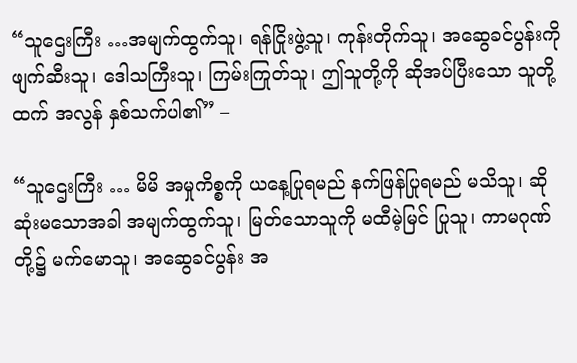“သူဌေးကြီး …အမျက်ထွက်သူ၊ ရန်ငြိုးဖွဲ့သူ၊ ကုန်းတိုက်သူ၊ အဆွေခင်ပွန်းကို ဖျက်ဆီးသူ၊ ဒေါသကြီးသူ၊ ကြမ်းကြုတ်သူ၊ ဤသူတို့ကို ဆိုအပ်ပြီးသော သူတို့ထက် အလွန် နှစ်သက်ပါ၏” –

“သူဌေးကြီး … မိမိ အမှုကိစ္စကို ယနေ့ပြုရမည် နက်ဖြန်ပြုရမည် မသိသူ၊ ဆိုဆုံးမသောအခါ အမျက်ထွက်သူ၊ မြတ်သောသူကို မထီမဲ့မြင် ပြုသူ၊ ကာမဂုဏ်တို့၌ မက်မောသူ၊ အဆွေခင်ပွန်း အ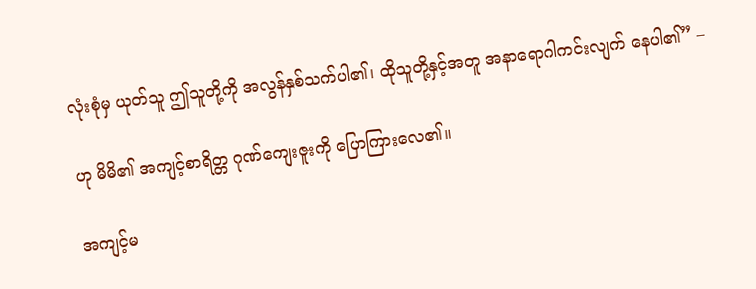လုံးစုံမှ ယုတ်သူ ဤသူတို့ကို အလွန်နှစ်သက်ပါ၏၊ ထိုသူတို့နှင့်အတူ အနာရောဂါကင်းလျက် နေပါ၏” –

ဟု မိမိ၏ အကျင့်စာရိတ္တ ဂုဏ်ကျေးဇူးကို ပြောကြားလေ၏။

အကျင့်မ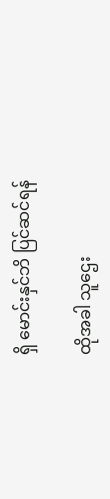ရှိ မောင်းနှင်ဘိ ပြင်ဆင်ရန်

ထိုအခါ သူဌေး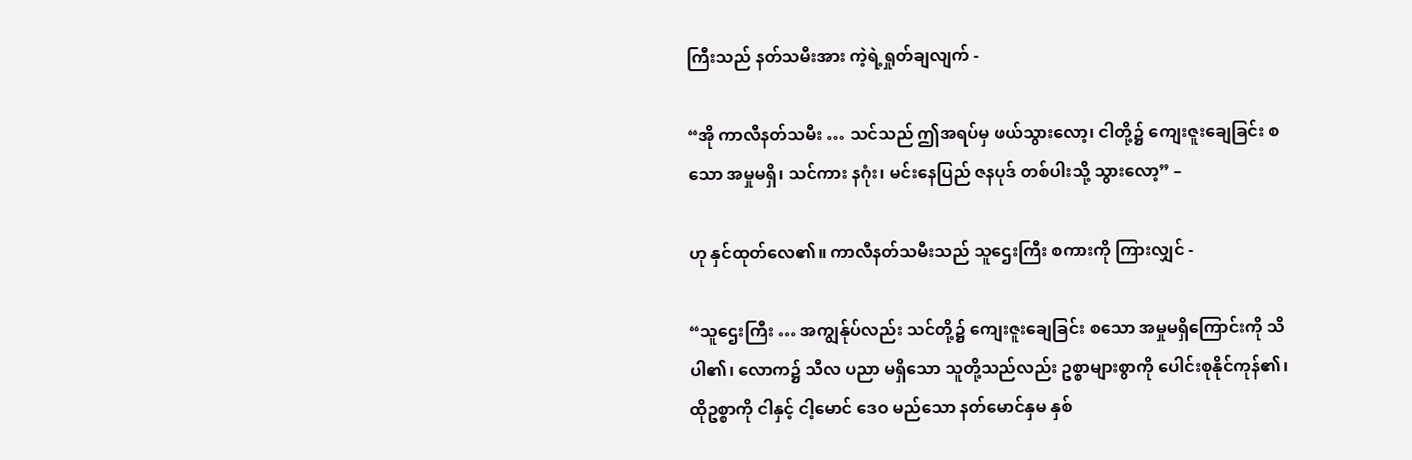ကြီးသည် နတ်သမီးအား ကဲ့ရဲ့ရှုတ်ချလျက် -

“အို ကာလီနတ်သမီး … သင်သည် ဤအရပ်မှ ဖယ်သွားလော့၊ ငါတို့၌ ကျေးဇူးချေခြင်း စသော အမှုမရှိ၊ သင်ကား နဂုံး၊ မင်းနေပြည် ဇနပုဒ် တစ်ပါးသို့ သွားလော့” –

ဟု နှင်ထုတ်လေ၏။ ကာလီနတ်သမီးသည် သူဌေးကြီး စကားကို ကြားလျှင် -

“သူဌေးကြီး … အကျွန်ုပ်လည်း သင်တို့၌ ကျေးဇူးချေခြင်း စသော အမှုမရှိကြောင်းကို သိပါ၏၊ လောက၌ သီလ ပညာ မရှိသော သူတို့သည်လည်း ဥစ္စာများစွာကို ပေါင်းစုနိုင်ကုန်၏၊ ထိုဥစ္စာကို ငါနှင့် ငါ့မောင် ဒေဝ မည်သော နတ်မောင်နှမ နှစ်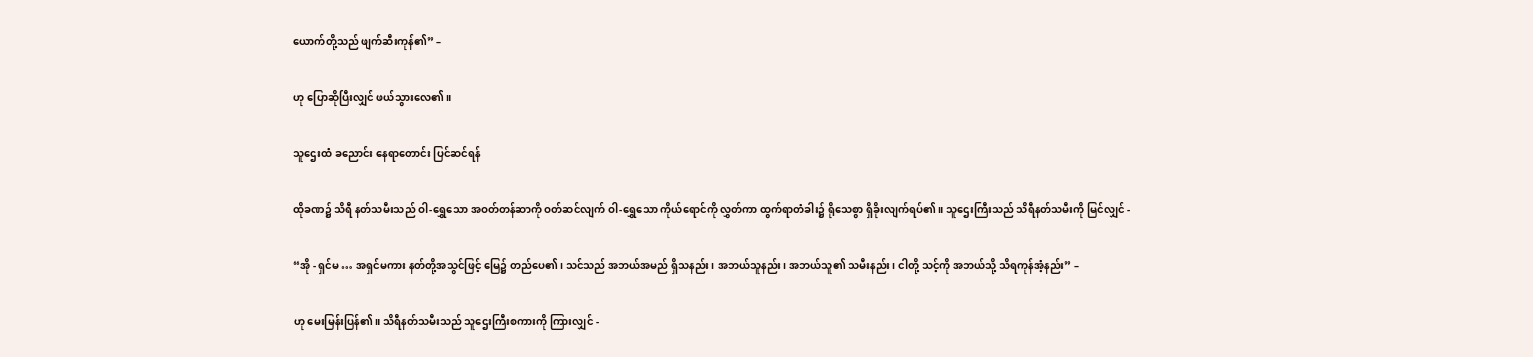ယောက်တို့သည် ဖျက်ဆီးကုန်၏” –

ဟု ပြောဆိုပြီးလျှင် ဖယ်သွားလေ၏။

သူဌေးထံ ခညောင်း နေရာတောင်း ပြင်ဆင်ရန်

ထိုခဏ၌ သိရီ နတ်သမီးသည် ဝါ-ရွှေသော အဝတ်တန်ဆာကို ဝတ်ဆင်လျက် ဝါ-ရွှေသော ကိုယ်ရောင်ကို လွှတ်ကာ ထွက်ရာတံခါး၌ ရိုသေစွာ ရှိခိုးလျက်ရပ်၏။ သူဌေးကြီးသည် သိရီနတ်သမီးကို မြင်လျှင် -

“အို - ရှင်မ … အရှင်မကား နတ်တို့အသွင်ဖြင့် မြေ၌ တည်ပေ၏၊ သင်သည် အဘယ်အမည် ရှိသနည်း၊ အဘယ်သူနည်း၊ အဘယ်သူ၏ သမီးနည်း၊ ငါတို့ သင့်ကို အဘယ်သို့ သိရကုန်အံ့နည်း” –

ဟု မေးမြန်းပြန်၏။ သိရီနတ်သမီးသည် သူဌေးကြီးစကားကို ကြားလျှင် -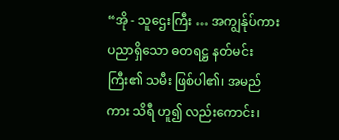“အို - သူဌေးကြီး … အကျွန်ုပ်ကား ပညာရှိသော ဓတရဋ္ဌ နတ်မင်းကြီး၏ သမီး ဖြစ်ပါ၏၊ အမည်ကား သိရီ ဟူ၍ လည်းကောင်း၊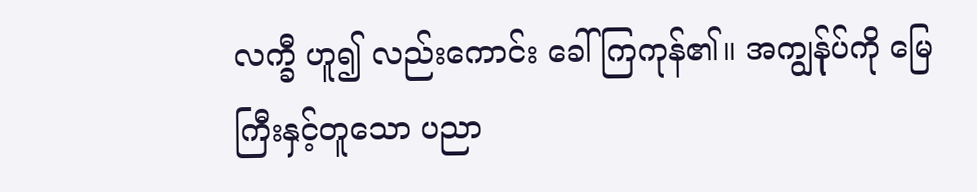လက္ခီ ဟူ၍ လည်းကောင်း ခေါ်ကြကုန်၏။ အကျွန်ုပ်ကို မြေကြီးနှင့်တူသော ပညာ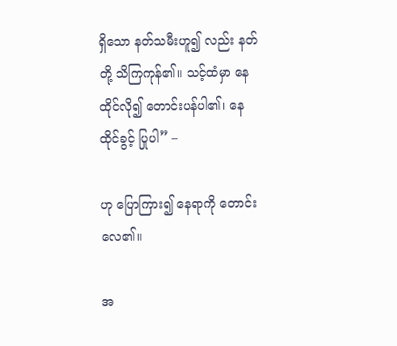ရှိသော နတ်သမီးဟူ၍ လည်း နတ်တို့ သိကြကုန်၏။ သင့်ထံမှာ နေထိုင်လို၍ တောင်းပန်ပါ၏၊ နေထိုင်ခွင့် ပြုပါ” –

ဟု ပြောကြား၍ နေရာကို တောင်းလေ၏။

အ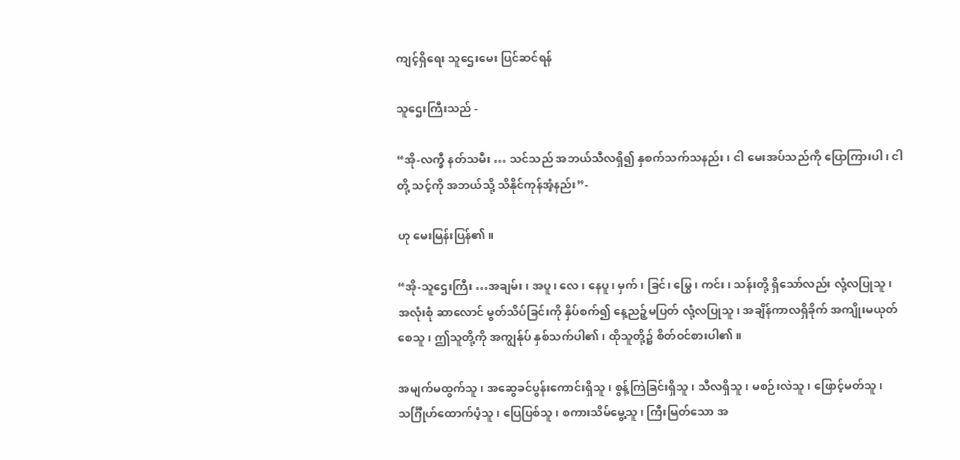ကျင့်ရှိရေး သူဌေးမေး ပြင်ဆင်ရန်

သူဌေးကြီးသည် -

“အို-လက္ခီ နတ်သမီး … သင်သည် အဘယ်သီလရှိ၍ နှစက်သက်သနည်း၊ ငါ မေးအပ်သည်ကို ပြောကြားပါ၊ ငါတို့ သင့်ကို အဘယ်သို့ သိနိုင်ကုန်အံ့နည်း”-

ဟု မေးမြန်းပြန်၏။

“အို-သူဌေးကြီး …အချမ်း၊ အပူ၊ လေ၊ နေပူ၊ မှက်၊ ခြင်၊ မြွေ၊ ကင်း၊ သန်းတို့ ရှိသော်လည်း လုံ့လပြုသူ၊ အလုံးစုံ ဆာလောင် မွတ်သိပ်ခြင်းကို နှိပ်စက်၍ နေ့ညဉ့်မပြတ် လုံ့လပြုသူ၊ အချိန်ကာလရှိခိုက် အကျိုးမယုတ်စေသူ၊ ဤသူတို့ကို အကျွန်ုပ် နှစ်သက်ပါ၏၊ ထိုသူတို့၌ စိတ်ဝင်စားပါ၏။

အမျက်မထွက်သူ၊ အဆွေခင်ပွန်းကောင်းရှိသူ၊ စွန့်ကြဲခြင်းရှိသူ၊ သီလရှိသူ၊ မစဉ်းလဲသူ၊ ဖြောင့်မတ်သူ၊ သင်္ဂြီုဟ်ထောက်ပံ့သူ၊ ပြေပြစ်သူ၊ စကားသိမ်မွေ့သူ၊ ကြီးမြတ်သော အ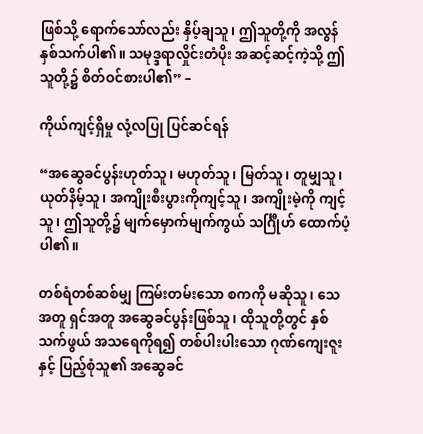ဖြစ်သို့ ရောက်သော်လည်း နှိပ့်ချသူ၊ ဤသူတို့ကို အလွန် နှစ်သက်ပါ၏။ သမုဒ္ဒရာလှိုင်းတံပိုး အဆင့်ဆင့်ကဲ့သို့ ဤသူတို့၌ စိတ်ဝင်စားပါ၏” –

ကိုယ်ကျင့်ရှိမှု လုံ့လပြု ပြင်ဆင်ရန်

“အဆွေခင်ပွန်းဟုတ်သူ၊ မဟုတ်သူ၊ မြတ်သူ၊ တူမျှသူ၊ ယုတ်နိမ့်သူ၊ အကျိုးစီးပွားကိုကျင့်သူ၊ အကျိုးမဲ့ကို ကျင့်သူ၊ ဤသူတို့၌ မျက်မှောက်မျက်ကွယ် သင်္ဂြီုဟ် ထောက်ပံ့ပါ၏။

တစ်ရံတစ်ဆစ်မျှ ကြမ်းတမ်းသော စကကို မဆိုသူ၊ သေအတူ ရှင်အတူ အဆွေခင်ပွန်းဖြစ်သူ၊ ထိုသူတို့တွင် နှစ်သက်ဖွယ် အသရေကိုရ၍ တစ်ပါးပါးသော ဂုဏ်ကျေးဇူးနှင့် ပြည့်စုံသူ၏ အဆွေခင်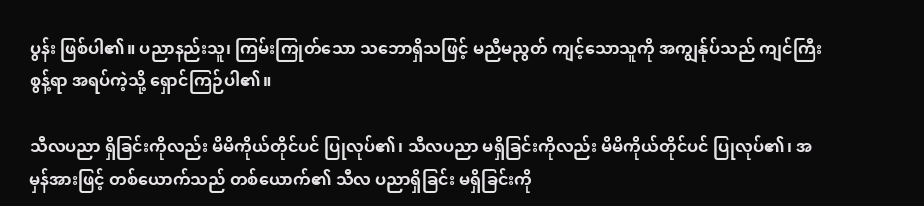ပွန်း ဖြစ်ပါ၏။ ပညာနည်းသူ၊ ကြမ်းကြုတ်သော သဘောရှိသဖြင့် မညီမညွတ် ကျင့်သောသူကို အကျွန်ုပ်သည် ကျင်ကြီးစွန့်ရာ အရပ်ကဲ့သို့ ရှောင်ကြဉ်ပါ၏။

သီလပညာ ရှိခြင်းကိုလည်း မိမိကိုယ်တိုင်ပင် ပြုလုပ်၏၊ သီလပညာ မရှိခြင်းကိုလည်း မိမိကိုယ်တိုင်ပင် ပြုလုပ်၏၊ အမှန်အားဖြင့် တစ်ယောက်သည် တစ်ယောက်၏ သီလ ပညာရှိခြင်း မရှိခြင်းကို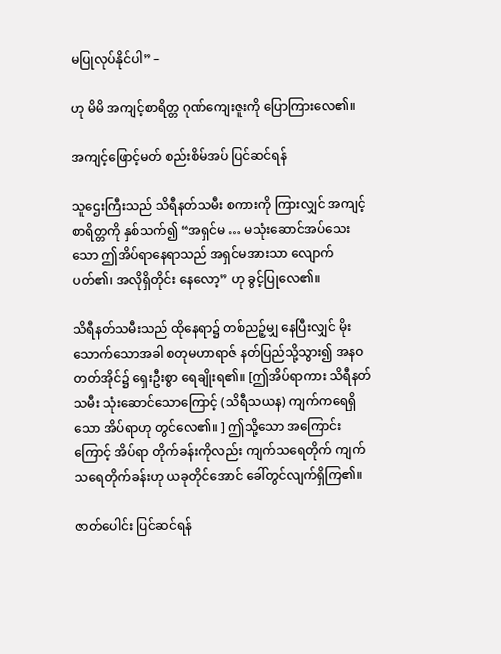မပြုလုပ်နိုင်ပါ” –

ဟု မိမိ အကျင့်စာရိတ္တ ဂုဏ်ကျေးဇူးကို ပြောကြားလေ၏။

အကျင့်ဖြောင့်မတ် စည်းစိမ်အပ် ပြင်ဆင်ရန်

သူဌေးကြီးသည် သိရီနတ်သမီး စကားကို ကြားလျှင် အကျင့်စာရိတ္တကို နှစ်သက်၍ “အရှင်မ … မသုံးဆောင်အပ်သေးသော ဤအိပ်ရာနေရာသည် အရှင်မအားသာ လျောက်ပတ်၏၊ အလိုရှိတိုင်း နေလော့” ဟု ခွင့်ပြုလေ၏။

သိရီနတ်သမီးသည် ထိုနေရာ၌ တစ်ညဉ့်မျှ နေပြီးလျှင် မိုးသောက်သောအခါ စတုမဟာရာဇ် နတ်ပြည်သို့သွား၍ အနဝတတ်အိုင်၌ ရှေးဦးစွာ ရေချိုးရ၏။ [ဤအိပ်ရာကား သိရီနတ်သမီး သုံးဆောင်သောကြောင့် (သိရီသယန) ကျက်ကရေရှိသော အိပ်ရာဟု တွင်လေ၏။ ] ဤသို့သော အကြောင်းကြောင့် အိပ်ရာ တိုက်ခန်းကိုလည်း ကျက်သရေတိုက် ကျက်သရေတိုက်ခန်းဟု ယခုတိုင်အောင် ခေါ်တွင်လျက်ရှိကြ၏။

ဇာတ်ပေါင်း ပြင်ဆင်ရန်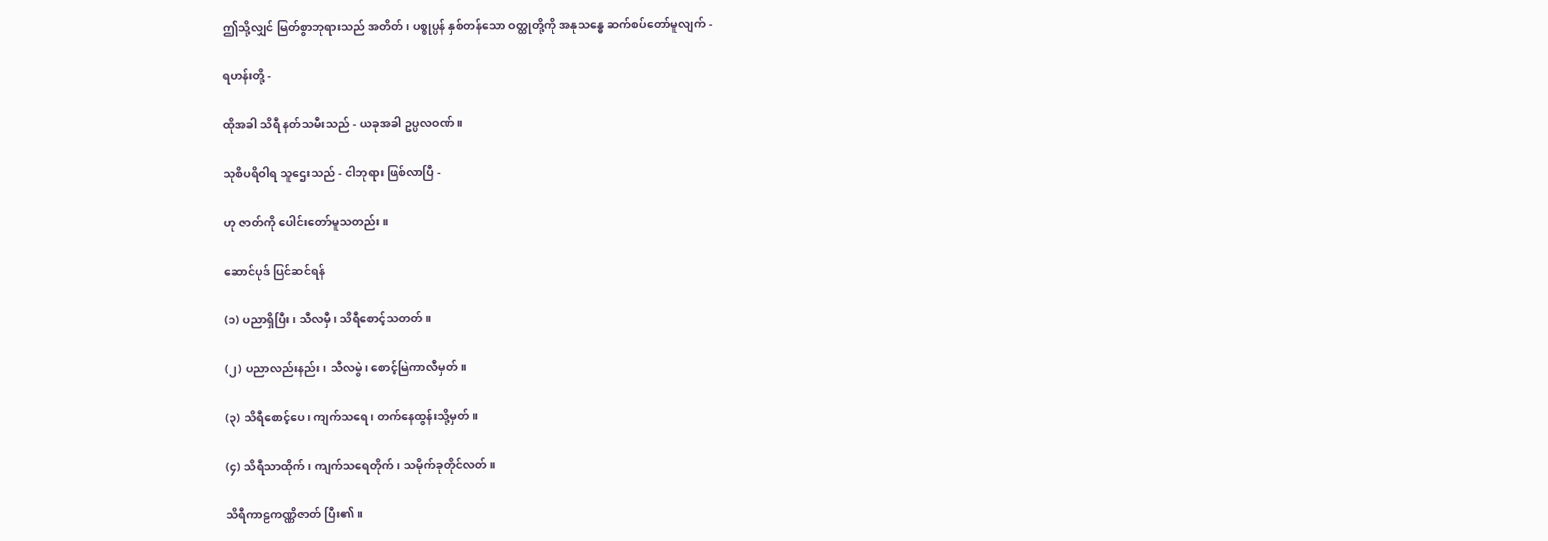ဤသို့လျှင် မြတ်စွာဘုရားသည် အတိတ်၊ ပစ္စုပ္ပန် နှစ်တန်သော ဝတ္ထုတို့ကို အနုသန္ဓေ ဆက်စပ်တော်မူလျက် -

ရဟန်းတို့ -

ထိုအခါ သိရီ နတ်သမီးသည် - ယခုအခါ ဥပ္ပလဝဏ်။

သုစိပရိဝါရ သူဌေးသည် - ငါဘုရား ဖြစ်လာပြီ -

ဟု ဇာတ်ကို ပေါင်းတော်မူသတည်း။

ဆောင်ပုဒ် ပြင်ဆင်ရန်

(၁) ပညာရှိပြီး၊ သီလမှီ၊ သိရီစောင့်သတတ်။

(၂) ပညာလည်းနည်း၊ သီလမွဲ၊ စောင့်မြဲကာလီမှတ်။

(၃) သိရီစောင့်ပေ၊ ကျက်သရေ၊ တက်နေထွန်းသို့မှတ်။

(၄) သိရီသာထိုက်၊ ကျက်သရေတိုက်၊ သမိုက်ခုတိုင်လတ်။

သိရီကာဠကဏ္ဏိဇာတ် ပြီး၏။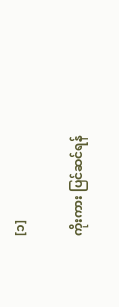[၁]

ကိုးကား ပြင်ဆင်ရန်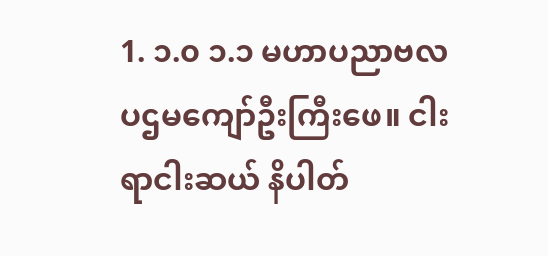1. ၁.၀ ၁.၁ မဟာပညာဗလပဌမကျော်ဦးကြီးဖေ။ ငါးရာငါးဆယ် နိပါတ်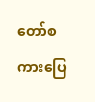တော်စကားပြေ